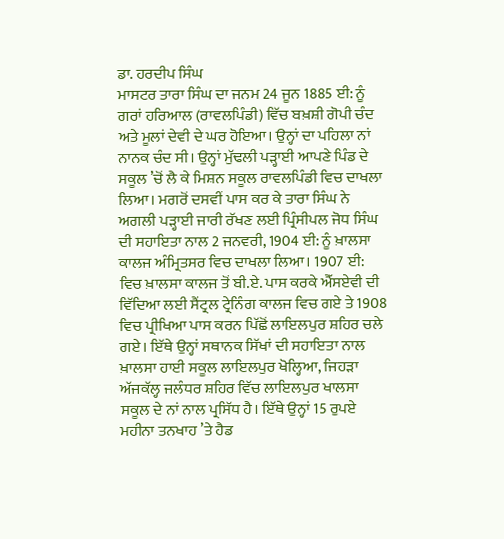ਡਾ. ਹਰਦੀਪ ਸਿੰਘ
ਮਾਸਟਰ ਤਾਰਾ ਸਿੰਘ ਦਾ ਜਨਮ 24 ਜੂਨ 1885 ਈ: ਨੂੰ ਗਰਾਂ ਹਰਿਆਲ (ਰਾਵਲਪਿੰਡੀ) ਵਿੱਚ ਬਖ਼ਸ਼ੀ ਗੋਪੀ ਚੰਦ ਅਤੇ ਮੂਲਾਂ ਦੇਵੀ ਦੇ ਘਰ ਹੋਇਆ। ਉਨ੍ਹਾਂ ਦਾ ਪਹਿਲਾ ਨਾਂ ਨਾਨਕ ਚੰਦ ਸੀ। ਉਨ੍ਹਾਂ ਮੁੱਢਲੀ ਪੜ੍ਹਾਈ ਆਪਣੇ ਪਿੰਡ ਦੇ ਸਕੂਲ ’ਚੋਂ ਲੈ ਕੇ ਮਿਸ਼ਨ ਸਕੂਲ ਰਾਵਲਪਿੰਡੀ ਵਿਚ ਦਾਖਲਾ ਲਿਆ। ਮਗਰੋਂ ਦਸਵੀਂ ਪਾਸ ਕਰ ਕੇ ਤਾਰਾ ਸਿੰਘ ਨੇ ਅਗਲੀ ਪੜ੍ਹਾਈ ਜਾਰੀ ਰੱਖਣ ਲਈ ਪ੍ਰਿੰਸੀਪਲ ਜੋਧ ਸਿੰਘ ਦੀ ਸਹਾਇਤਾ ਨਾਲ 2 ਜਨਵਰੀ, 1904 ਈ: ਨੂੰ ਖ਼ਾਲਸਾ ਕਾਲਜ ਅੰਮ੍ਰਿਤਸਰ ਵਿਚ ਦਾਖਲਾ ਲਿਆ। 1907 ਈ: ਵਿਚ ਖ਼ਾਲਸਾ ਕਾਲਜ ਤੋਂ ਬੀ.ਏ. ਪਾਸ ਕਰਕੇ ਐੱਸਏਵੀ ਦੀ ਵਿੱਦਿਆ ਲਈ ਸੈਂਟ੍ਰਲ ਟ੍ਰੇਨਿੰਗ ਕਾਲਜ ਵਿਚ ਗਏ ਤੇ 1908 ਵਿਚ ਪ੍ਰੀਖਿਆ ਪਾਸ ਕਰਨ ਪਿੱਛੋਂ ਲਾਇਲਪੁਰ ਸ਼ਹਿਰ ਚਲੇ ਗਏ। ਇੱਥੇ ਉਨ੍ਹਾਂ ਸਥਾਨਕ ਸਿੱਖਾਂ ਦੀ ਸਹਾਇਤਾ ਨਾਲ ਖ਼ਾਲਸਾ ਹਾਈ ਸਕੂਲ ਲਾਇਲਪੁਰ ਖੋਲ੍ਹਿਆ, ਜਿਹੜਾ ਅੱਜਕੱਲ੍ਹ ਜਲੰਧਰ ਸ਼ਹਿਰ ਵਿੱਚ ਲਾਇਲਪੁਰ ਖਾਲਸਾ ਸਕੂਲ ਦੇ ਨਾਂ ਨਾਲ ਪ੍ਰਸਿੱਧ ਹੈ। ਇੱਥੇ ਉਨ੍ਹਾਂ 15 ਰੁਪਏ ਮਹੀਨਾ ਤਨਖਾਹ ’ਤੇ ਹੈਡ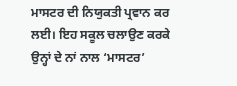ਮਾਸਟਰ ਦੀ ਨਿਯੁਕਤੀ ਪ੍ਰਵਾਨ ਕਰ ਲਈ। ਇਹ ਸਕੂਲ ਚਲਾਉਣ ਕਰਕੇ ਉਨ੍ਹਾਂ ਦੇ ਨਾਂ ਨਾਲ ‘ਮਾਸਟਰ’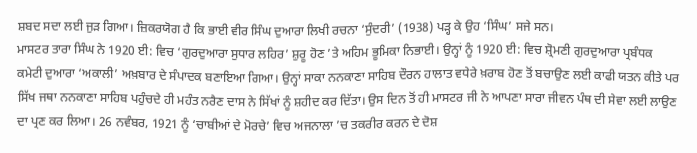ਸ਼ਬਦ ਸਦਾ ਲਈ ਜੁੜ ਗਿਆ। ਜ਼ਿਕਰਯੋਗ ਹੈ ਕਿ ਭਾਈ ਵੀਰ ਸਿੰਘ ਦੁਆਰਾ ਲਿਖੀ ਰਚਨਾ ‘ਸੁੰਦਰੀ’ (1938) ਪੜ੍ਹ ਕੇ ਉਹ ‘ਸਿੰਘ’ ਸਜੇ ਸਨ।
ਮਾਸਟਰ ਤਾਰਾ ਸਿੰਘ ਨੇ 1920 ਈ: ਵਿਚ ‘ਗੁਰਦੁਆਰਾ ਸੁਧਾਰ ਲਹਿਰ’ ਸ਼ੁਰੂ ਹੋਣ ’ਤੇ ਅਹਿਮ ਭੂਮਿਕਾ ਨਿਭਾਈ। ਉਨ੍ਹਾਂ ਨੂੰ 1920 ਈ: ਵਿਚ ਸ਼੍ਰੋਮਣੀ ਗੁਰਦੁਆਰਾ ਪ੍ਰਬੰਧਕ ਕਮੇਟੀ ਦੁਆਰਾ ‘ਅਕਾਲੀ’ ਅਖ਼ਬਾਰ ਦੇ ਸੰਪਾਦਕ ਬਣਾਇਆ ਗਿਆ। ਉਨ੍ਹਾਂ ਸਾਕਾ ਨਨਕਾਣਾ ਸਾਹਿਬ ਦੌਰਨ ਹਾਲਾਤ ਵਧੇਰੇ ਖ਼ਰਾਬ ਹੋਣ ਤੋਂ ਬਚਾਉਣ ਲਈ ਕਾਫੀ ਯਤਨ ਕੀਤੇ ਪਰ ਸਿੱਖ ਜਥਾ ਨਨਕਾਣਾ ਸਾਹਿਬ ਪਹੁੰਚਦੇ ਹੀ ਮਹੰਤ ਨਰੈਣ ਦਾਸ ਨੇ ਸਿੱਖਾਂ ਨੂੰ ਸ਼ਹੀਦ ਕਰ ਦਿੱਤਾ। ਉਸ ਦਿਨ ਤੋਂ ਹੀ ਮਾਸਟਰ ਜੀ ਨੇ ਆਪਣਾ ਸਾਰਾ ਜੀਵਨ ਪੰਥ ਦੀ ਸੇਵਾ ਲਈ ਲਾਉਣ ਦਾ ਪ੍ਰਣ ਕਰ ਲਿਆ। 26 ਨਵੰਬਰ, 1921 ਨੂੰ ‘ਚਾਬੀਆਂ ਦੇ ਮੋਰਚੇ’ ਵਿਚ ਅਜਨਾਲਾ ’ਚ ਤਕਰੀਰ ਕਰਨ ਦੇ ਦੋਸ਼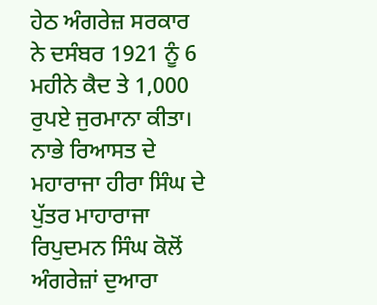ਹੇਠ ਅੰਗਰੇਜ਼ ਸਰਕਾਰ ਨੇ ਦਸੰਬਰ 1921 ਨੂੰ 6 ਮਹੀਨੇ ਕੈਦ ਤੇ 1,000 ਰੁਪਏ ਜੁਰਮਾਨਾ ਕੀਤਾ। ਨਾਭੇ ਰਿਆਸਤ ਦੇ ਮਹਾਰਾਜਾ ਹੀਰਾ ਸਿੰਘ ਦੇ ਪੁੱਤਰ ਮਾਹਾਰਾਜਾ ਰਿਪੁਦਮਨ ਸਿੰਘ ਕੋਲੋਂ ਅੰਗਰੇਜ਼ਾਂ ਦੁਆਰਾ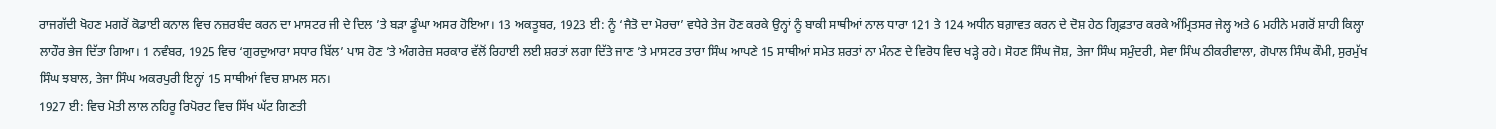ਰਾਜਗੱਦੀ ਖੋਹਣ ਮਗਰੋਂ ਕੋਡਾਈ ਕਨਾਲ ਵਿਚ ਨਜ਼ਰਬੰਦ ਕਰਨ ਦਾ ਮਾਸਟਰ ਜੀ ਦੇ ਦਿਲ ’ਤੇ ਬੜਾ ਡੂੰਘਾ ਅਸਰ ਹੋਇਆ। 13 ਅਕਤੂਬਰ, 1923 ਈ: ਨੂੰ ‘ਜੈਤੋ ਦਾ ਮੋਰਚਾ’ ਵਧੇਰੇ ਤੇਜ ਹੋਣ ਕਰਕੇ ਉਨ੍ਹਾਂ ਨੂੰ ਬਾਕੀ ਸਾਥੀਆਂ ਨਾਲ ਧਾਰਾ 121 ਤੇ 124 ਅਧੀਨ ਬਗ਼ਾਵਤ ਕਰਨ ਦੇ ਦੋਸ਼ ਹੇਠ ਗ੍ਰਿਫ਼ਤਾਰ ਕਰਕੇ ਅੰਮ੍ਰਿਤਸਰ ਜੇਲ੍ਹ ਅਤੇ 6 ਮਹੀਨੇ ਮਗਰੋਂ ਸ਼ਾਹੀ ਕਿਲ੍ਹਾ ਲਾਹੌਰ ਭੇਜ ਦਿੱਤਾ ਗਿਆ। 1 ਨਵੰਬਰ, 1925 ਵਿਚ ‘ਗੁਰਦੁਆਰਾ ਸਧਾਰ ਬਿੱਲ’ ਪਾਸ ਹੋਣ ’ਤੇ ਅੰਗਰੇਜ਼ ਸਰਕਾਰ ਵੱਲੋਂ ਰਿਹਾਈ ਲਈ ਸ਼ਰਤਾਂ ਲਗਾ ਦਿੱਤੇ ਜਾਣ ’ਤੇ ਮਾਸਟਰ ਤਾਰਾ ਸਿੰਘ ਆਪਣੇ 15 ਸਾਥੀਆਂ ਸਮੇਤ ਸ਼ਰਤਾਂ ਨਾ ਮੰਨਣ ਦੇ ਵਿਰੋਧ ਵਿਚ ਖੜ੍ਹੇ ਰਹੇ। ਸੋਹਣ ਸਿੰਘ ਜੋਸ਼, ਤੇਜਾ ਸਿੰਘ ਸਮੁੰਦਰੀ, ਸੇਵਾ ਸਿੰਘ ਠੀਕਰੀਵਾਲਾ, ਗੋਪਾਲ ਸਿੰਘ ਕੌਮੀ, ਸੁਰਮੁੱਖ ਸਿੰਘ ਝਬਾਲ, ਤੇਜਾ ਸਿੰਘ ਅਕਰਪੁਰੀ ਇਨ੍ਹਾਂ 15 ਸਾਥੀਆਂ ਵਿਚ ਸ਼ਾਮਲ ਸਨ।
1927 ਈ: ਵਿਚ ਮੋਤੀ ਲਾਲ ਨਹਿਰੂ ਰਿਪੋਰਟ ਵਿਚ ਸਿੱਖ ਘੱਟ ਗਿਣਤੀ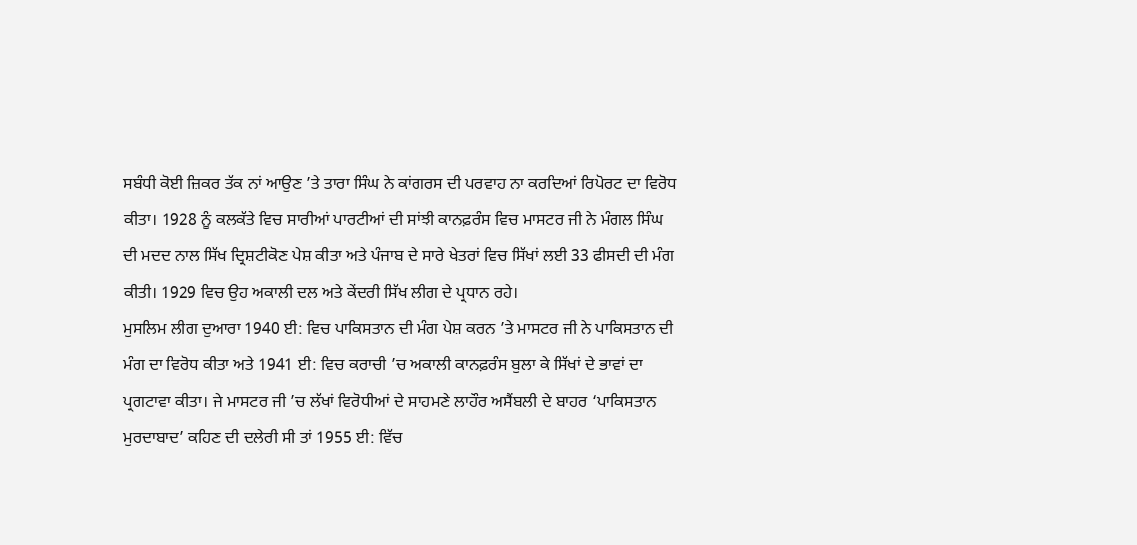ਸਬੰਧੀ ਕੋਈ ਜ਼ਿਕਰ ਤੱਕ ਨਾਂ ਆਉਣ ’ਤੇ ਤਾਰਾ ਸਿੰਘ ਨੇ ਕਾਂਗਰਸ ਦੀ ਪਰਵਾਹ ਨਾ ਕਰਦਿਆਂ ਰਿਪੋਰਟ ਦਾ ਵਿਰੋਧ ਕੀਤਾ। 1928 ਨੂੰ ਕਲਕੱਤੇ ਵਿਚ ਸਾਰੀਆਂ ਪਾਰਟੀਆਂ ਦੀ ਸਾਂਝੀ ਕਾਨਫ਼ਰੰਸ ਵਿਚ ਮਾਸਟਰ ਜੀ ਨੇ ਮੰਗਲ ਸਿੰਘ ਦੀ ਮਦਦ ਨਾਲ ਸਿੱਖ ਦ੍ਰਿਸ਼ਟੀਕੋਣ ਪੇਸ਼ ਕੀਤਾ ਅਤੇ ਪੰਜਾਬ ਦੇ ਸਾਰੇ ਖੇਤਰਾਂ ਵਿਚ ਸਿੱਖਾਂ ਲਈ 33 ਫੀਸਦੀ ਦੀ ਮੰਗ ਕੀਤੀ। 1929 ਵਿਚ ਉਹ ਅਕਾਲੀ ਦਲ ਅਤੇ ਕੇਂਦਰੀ ਸਿੱਖ ਲੀਗ ਦੇ ਪ੍ਰਧਾਨ ਰਹੇ।
ਮੁਸਲਿਮ ਲੀਗ ਦੁਆਰਾ 1940 ਈ: ਵਿਚ ਪਾਕਿਸਤਾਨ ਦੀ ਮੰਗ ਪੇਸ਼ ਕਰਨ ’ਤੇ ਮਾਸਟਰ ਜੀ ਨੇ ਪਾਕਿਸਤਾਨ ਦੀ ਮੰਗ ਦਾ ਵਿਰੋਧ ਕੀਤਾ ਅਤੇ 1941 ਈ: ਵਿਚ ਕਰਾਚੀ ’ਚ ਅਕਾਲੀ ਕਾਨਫ਼ਰੰਸ ਬੁਲਾ ਕੇ ਸਿੱਖਾਂ ਦੇ ਭਾਵਾਂ ਦਾ ਪ੍ਰਗਟਾਵਾ ਕੀਤਾ। ਜੇ ਮਾਸਟਰ ਜੀ ’ਚ ਲੱਖਾਂ ਵਿਰੋਧੀਆਂ ਦੇ ਸਾਹਮਣੇ ਲਾਹੌਰ ਅਸੈਂਬਲੀ ਦੇ ਬਾਹਰ ‘ਪਾਕਿਸਤਾਨ ਮੁਰਦਾਬਾਦ’ ਕਹਿਣ ਦੀ ਦਲੇਰੀ ਸੀ ਤਾਂ 1955 ਈ: ਵਿੱਚ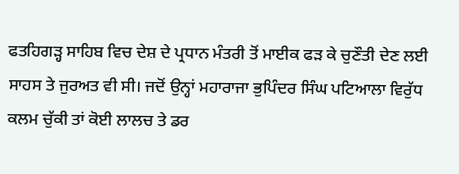ਫਤਹਿਗੜ੍ਹ ਸਾਹਿਬ ਵਿਚ ਦੇਸ਼ ਦੇ ਪ੍ਰਧਾਨ ਮੰਤਰੀ ਤੋਂ ਮਾਈਕ ਫੜ ਕੇ ਚੁਣੌਤੀ ਦੇਣ ਲਈ ਸਾਹਸ ਤੇ ਜੁਰਅਤ ਵੀ ਸੀ। ਜਦੋਂ ਉਨ੍ਹਾਂ ਮਹਾਰਾਜਾ ਭੁਪਿੰਦਰ ਸਿੰਘ ਪਟਿਆਲਾ ਵਿਰੁੱਧ ਕਲਮ ਚੁੱਕੀ ਤਾਂ ਕੋਈ ਲਾਲਚ ਤੇ ਡਰ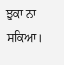ਝੁਕਾ ਨਾ ਸਕਿਆ।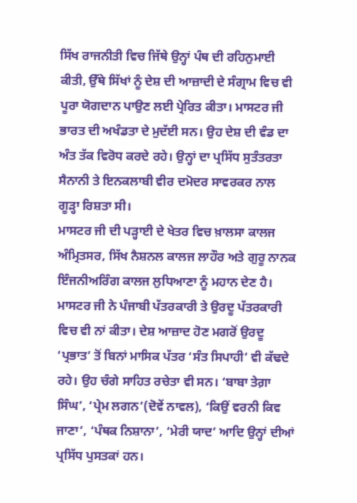ਸਿੱਖ ਰਾਜਨੀਤੀ ਵਿਚ ਜਿੱਥੇ ਉਨ੍ਹਾਂ ਪੰਥ ਦੀ ਰਹਿਨੁਮਾਈ ਕੀਤੀ, ਉੱਥੇ ਸਿੱਖਾਂ ਨੂੰ ਦੇਸ਼ ਦੀ ਆਜ਼ਾਦੀ ਦੇ ਸੰਗ੍ਰਾਮ ਵਿਚ ਵੀ ਪੂਰਾ ਯੋਗਦਾਨ ਪਾਉਣ ਲਈ ਪ੍ਰੇਰਿਤ ਕੀਤਾ। ਮਾਸਟਰ ਜੀ ਭਾਰਤ ਦੀ ਅਖੰਡਤਾ ਦੇ ਮੁਦੱਈ ਸਨ। ਉਹ ਦੇਸ਼ ਦੀ ਵੰਡ ਦਾ ਅੰਤ ਤੱਕ ਵਿਰੋਧ ਕਰਦੇ ਰਹੇ। ਉਨ੍ਹਾਂ ਦਾ ਪ੍ਰਸਿੱਧ ਸੁਤੰਤਰਤਾ ਸੈਨਾਨੀ ਤੇ ਇਨਕਲਾਬੀ ਵੀਰ ਦਮੋਦਰ ਸਾਵਰਕਰ ਨਾਲ ਗੂੜ੍ਹਾ ਰਿਸ਼ਤਾ ਸੀ।
ਮਾਸਟਰ ਜੀ ਦੀ ਪੜ੍ਹਾਈ ਦੇ ਖੇਤਰ ਵਿਚ ਖ਼ਾਲਸਾ ਕਾਲਜ ਅੰਮ੍ਰਿਤਸਰ, ਸਿੱਖ ਨੈਸ਼ਨਲ ਕਾਲਜ ਲਾਹੌਰ ਅਤੇ ਗੁਰੂ ਨਾਨਕ ਇੰਜਨੀਅਰਿੰਗ ਕਾਲਜ ਲੁਧਿਆਣਾ ਨੂੰ ਮਹਾਨ ਦੇਣ ਹੈ। ਮਾਸਟਰ ਜੀ ਨੇ ਪੰਜਾਬੀ ਪੱਤਰਕਾਰੀ ਤੇ ਉਰਦੂ ਪੱਤਰਕਾਰੀ ਵਿਚ ਵੀ ਨਾਂ ਕੀਤਾ। ਦੇਸ਼ ਆਜ਼ਾਦ ਹੋਣ ਮਗਰੋਂ ਉਰਦੂ ‘ਪ੍ਰਭਾਤ’ ਤੋਂ ਬਿਨਾਂ ਮਾਸਿਕ ਪੱਤਰ ‘ਸੰਤ ਸਿਪਾਹੀ’ ਵੀ ਕੱਢਦੇ ਰਹੇ। ਉਹ ਚੰਗੇ ਸਾਹਿਤ ਰਚੇਤਾ ਵੀ ਸਨ। ‘ਬਾਬਾ ਤੇਗ਼ਾ ਸਿੰਘ’, ‘ਪ੍ਰੇਮ ਲਗਨ’(ਦੋਵੇਂ ਨਾਵਲ), ‘ਕਿਉਂ ਵਰਨੀ ਕਿਵ ਜਾਣਾ’, ‘ਪੰਥਕ ਨਿਸ਼ਾਨਾ’, ‘ਮੇਰੀ ਯਾਦ’ ਆਦਿ ਉਨ੍ਹਾਂ ਦੀਆਂ ਪ੍ਰਸਿੱਧ ਪੁਸਤਕਾਂ ਹਨ।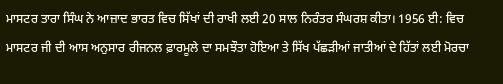ਮਾਸਟਰ ਤਾਰਾ ਸਿੰਘ ਨੇ ਆਜ਼ਾਦ ਭਾਰਤ ਵਿਚ ਸਿੱਖਾਂ ਦੀ ਰਾਖੀ ਲਈ 20 ਸਾਲ ਨਿਰੰਤਰ ਸੰਘਰਸ਼ ਕੀਤਾ। 1956 ਈ: ਵਿਚ ਮਾਸਟਰ ਜੀ ਦੀ ਆਸ ਅਨੁਸਾਰ ਰੀਜਨਲ ਫ਼ਾਰਮੂਲੇ ਦਾ ਸਮਝੌਤਾ ਹੋਇਆ ਤੇ ਸਿੱਖ ਪੱਛੜੀਆਂ ਜਾਤੀਆਂ ਦੇ ਹਿੱਤਾਂ ਲਈ ਮੋਰਚਾ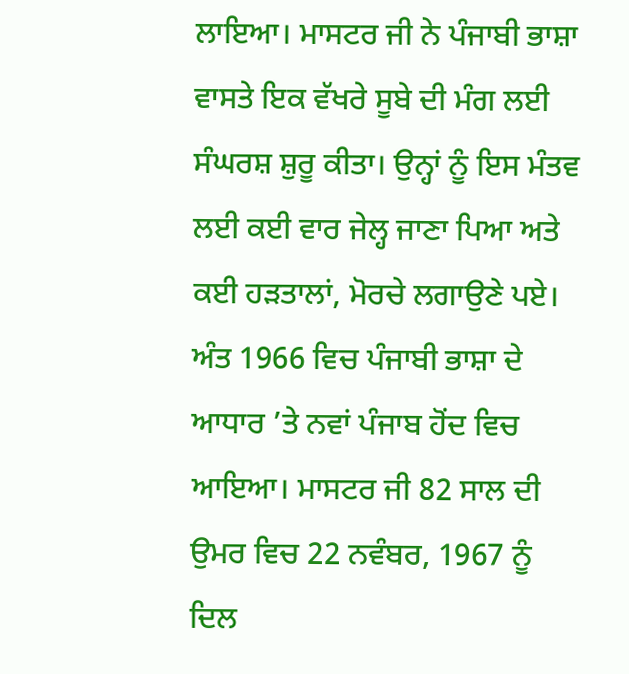ਲਾਇਆ। ਮਾਸਟਰ ਜੀ ਨੇ ਪੰਜਾਬੀ ਭਾਸ਼ਾ ਵਾਸਤੇ ਇਕ ਵੱਖਰੇ ਸੂਬੇ ਦੀ ਮੰਗ ਲਈ ਸੰਘਰਸ਼ ਸ਼ੁਰੂ ਕੀਤਾ। ਉਨ੍ਹਾਂ ਨੂੰ ਇਸ ਮੰਤਵ ਲਈ ਕਈ ਵਾਰ ਜੇਲ੍ਹ ਜਾਣਾ ਪਿਆ ਅਤੇ ਕਈ ਹੜਤਾਲਾਂ, ਮੋਰਚੇ ਲਗਾਉਣੇ ਪਏ। ਅੰਤ 1966 ਵਿਚ ਪੰਜਾਬੀ ਭਾਸ਼ਾ ਦੇ ਆਧਾਰ ’ਤੇ ਨਵਾਂ ਪੰਜਾਬ ਹੋਂਦ ਵਿਚ ਆਇਆ। ਮਾਸਟਰ ਜੀ 82 ਸਾਲ ਦੀ ਉਮਰ ਵਿਚ 22 ਨਵੰਬਰ, 1967 ਨੂੰ ਦਿਲ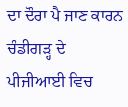ਦਾ ਦੌਰਾ ਪੈ ਜਾਣ ਕਾਰਨ ਚੰਡੀਗੜ੍ਹ ਦੇ ਪੀਜੀਆਈ ਵਿਚ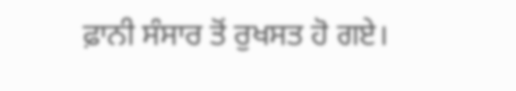ਫ਼ਾਨੀ ਸੰਸਾਰ ਤੋਂ ਰੁਖਸਤ ਹੋ ਗਏ।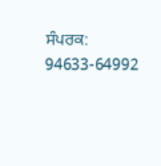ਸੰਪਰਕ: 94633-64992